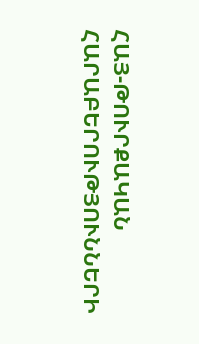ՀԱՅ-ԹՈՒՐՔԱԿԱՆ ՀԱՐԱԲԵՐՈՒԹՅՈՒՆՆԵՐԻ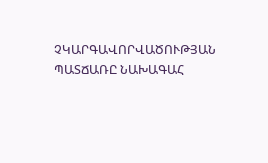ՉԿԱՐԳԱՎՈՐՎԱԾՈՒԹՅԱՆ ՊԱՏՃԱՌԸ ՆԱԽԱԳԱՀ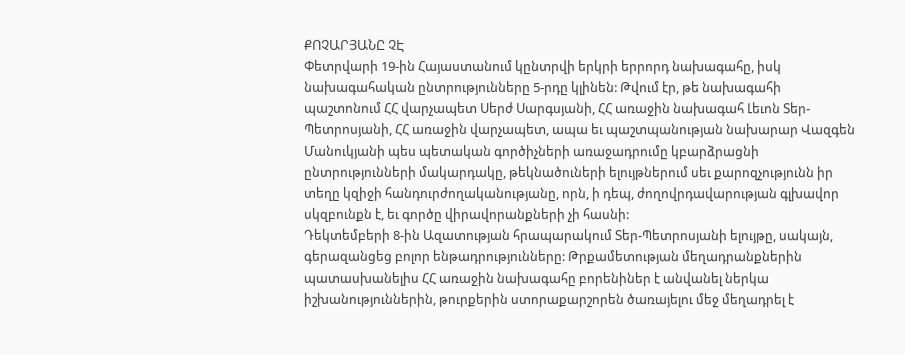ՔՈՉԱՐՅԱՆԸ ՉԷ
Փետրվարի 19-ին Հայաստանում կընտրվի երկրի երրորդ նախագահը, իսկ նախագահական ընտրությունները 5-րդը կլինեն: Թվում էր, թե նախագահի պաշտոնում ՀՀ վարչապետ Սերժ Սարգսյանի, ՀՀ առաջին նախագահ Լեւոն Տեր-Պետրոսյանի, ՀՀ առաջին վարչապետ, ապա եւ պաշտպանության նախարար Վազգեն Մանուկյանի պես պետական գործիչների առաջադրումը կբարձրացնի ընտրությունների մակարդակը, թեկնածուների ելույթներում սեւ քարոզչությունն իր տեղը կզիջի հանդուրժողականությանը, որն, ի դեպ, ժողովրդավարության գլխավոր սկզբունքն է, եւ գործը վիրավորանքների չի հասնի:
Դեկտեմբերի 8-ին Ազատության հրապարակում Տեր-Պետրոսյանի ելույթը, սակայն, գերազանցեց բոլոր ենթադրությունները: Թրքամետության մեղադրանքներին պատասխանելիս ՀՀ առաջին նախագահը բորենիներ է անվանել ներկա իշխանություններին, թուրքերին ստորաքարշորեն ծառայելու մեջ մեղադրել է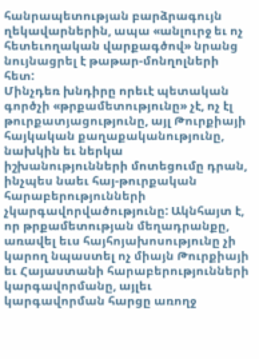հանրապետության բարձրագույն ղեկավարներին, ապա «անլուրջ եւ ոչ հետեւողական վարքագծով» նրանց նույնացրել է թաթար-մոնղոլների հետ:
Մինչդեռ խնդիրը որեւէ պետական գործչի «թրքամետությունը» չէ, ոչ էլ թուրքատյացությունը, այլ Թուրքիայի հայկական քաղաքականությունը, նախկին եւ ներկա իշխանությունների մոտեցումը դրան, ինչպես նաեւ հայ-թուրքական հարաբերությունների չկարգավորվածությունը: Ակնհայտ է, որ թրքամետության մեղադրանքը, առավել եւս հայհոյախոսությունը չի կարող նպաստել ոչ միայն Թուրքիայի եւ Հայաստանի հարաբերությունների կարգավորմանը, այլեւ կարգավորման հարցը առողջ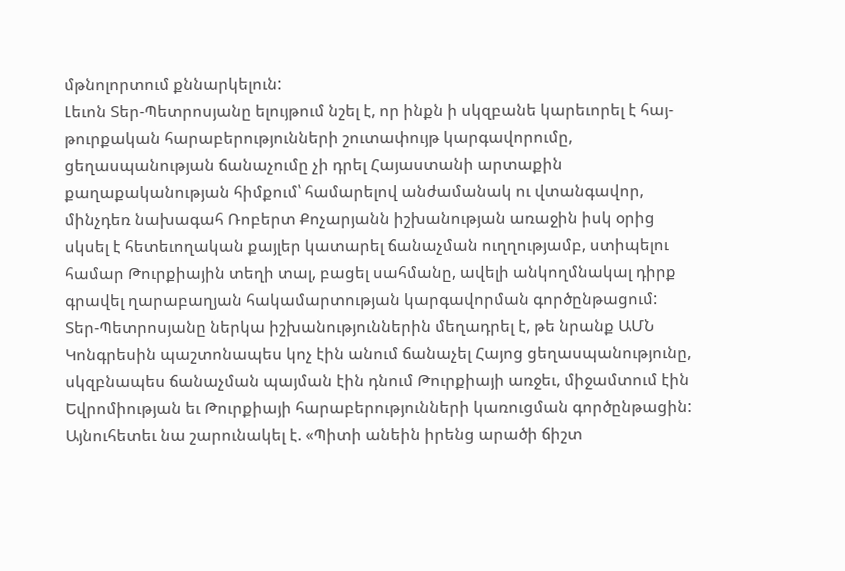մթնոլորտում քննարկելուն:
Լեւոն Տեր-Պետրոսյանը ելույթում նշել է, որ ինքն ի սկզբանե կարեւորել է հայ-թուրքական հարաբերությունների շուտափույթ կարգավորումը, ցեղասպանության ճանաչումը չի դրել Հայաստանի արտաքին քաղաքականության հիմքում՝ համարելով անժամանակ ու վտանգավոր, մինչդեռ նախագահ Ռոբերտ Քոչարյանն իշխանության առաջին իսկ օրից սկսել է հետեւողական քայլեր կատարել ճանաչման ուղղությամբ, ստիպելու համար Թուրքիային տեղի տալ, բացել սահմանը, ավելի անկողմնակալ դիրք գրավել ղարաբաղյան հակամարտության կարգավորման գործընթացում:
Տեր-Պետրոսյանը ներկա իշխանություններին մեղադրել է, թե նրանք ԱՄՆ Կոնգրեսին պաշտոնապես կոչ էին անում ճանաչել Հայոց ցեղասպանությունը, սկզբնապես ճանաչման պայման էին դնում Թուրքիայի առջեւ, միջամտում էին Եվրոմիության եւ Թուրքիայի հարաբերությունների կառուցման գործընթացին: Այնուհետեւ նա շարունակել է. «Պիտի անեին իրենց արածի ճիշտ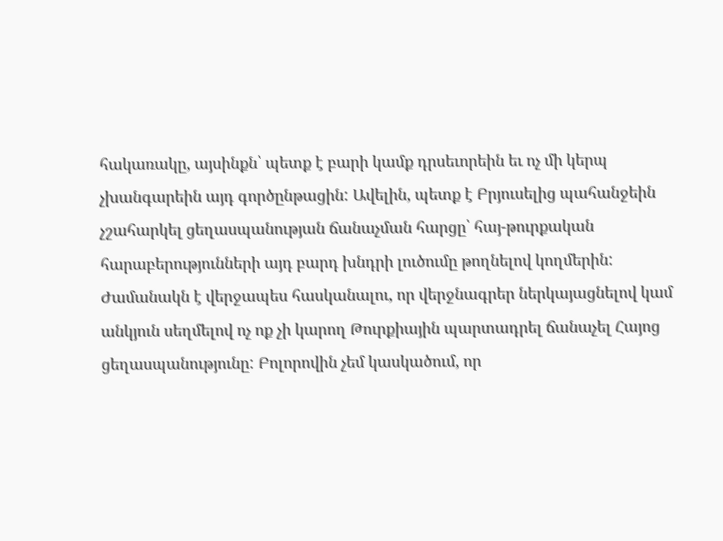հակառակը, այսինքն՝ պետք է բարի կամք դրսեւորեին եւ ոչ մի կերպ չխանգարեին այդ գործընթացին: Ավելին, պետք է Բրյուսելից պահանջեին չշահարկել ցեղասպանության ճանաչման հարցը՝ հայ-թուրքական հարաբերությունների այդ բարդ խնդրի լուծումը թողնելով կողմերին: Ժամանակն է վերջապես հասկանալու, որ վերջնագրեր ներկայացնելով կամ անկյուն սեղմելով ոչ ոք չի կարող Թուրքիային պարտադրել ճանաչել Հայոց ցեղասպանությունը: Բոլորովին չեմ կասկածում, որ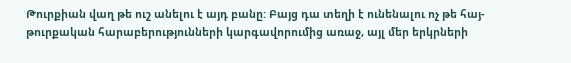Թուրքիան վաղ թե ուշ անելու է այդ բանը: Բայց դա տեղի է ունենալու ոչ թե հայ-թուրքական հարաբերությունների կարգավորումից առաջ, այլ մեր երկրների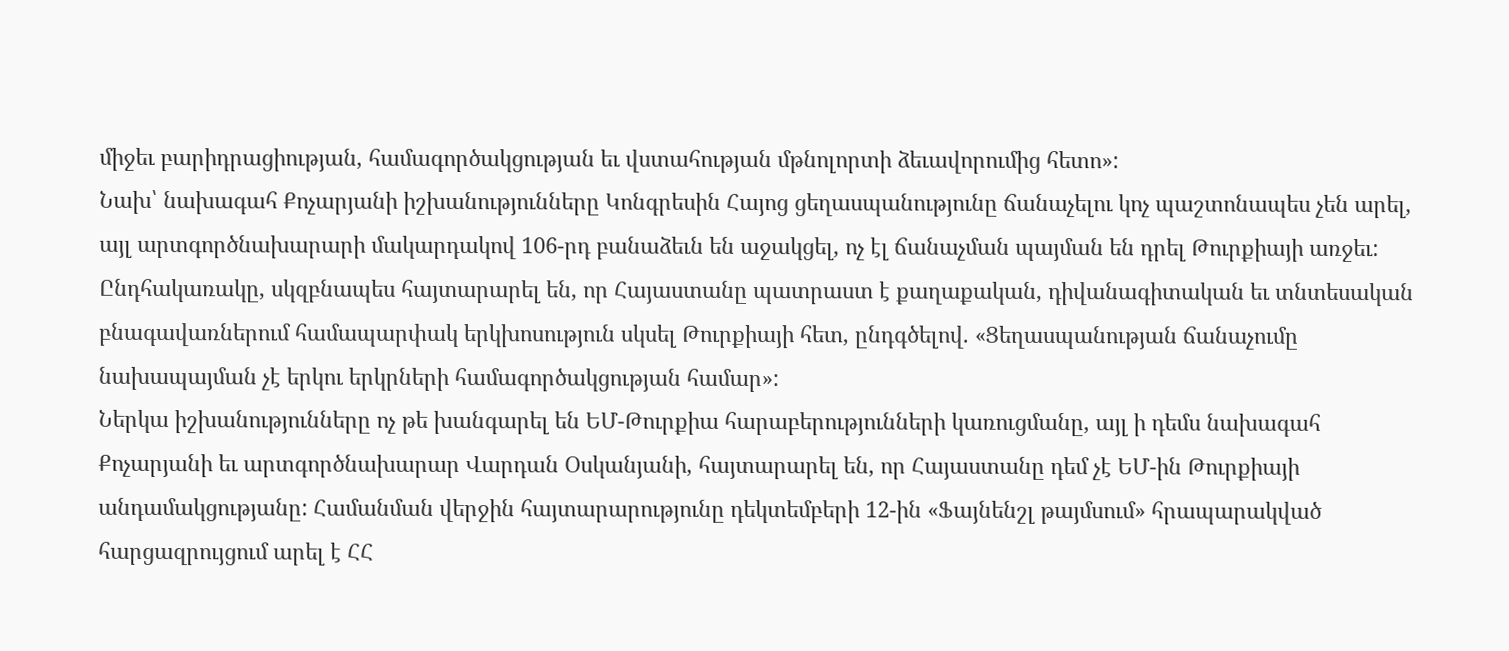միջեւ բարիդրացիության, համագործակցության եւ վստահության մթնոլորտի ձեւավորումից հետո»:
Նախ՝ նախագահ Քոչարյանի իշխանությունները Կոնգրեսին Հայոց ցեղասպանությունը ճանաչելու կոչ պաշտոնապես չեն արել, այլ արտգործնախարարի մակարդակով 106-րդ բանաձեւն են աջակցել, ոչ էլ ճանաչման պայման են դրել Թուրքիայի առջեւ: Ընդհակառակը, սկզբնապես հայտարարել են, որ Հայաստանը պատրաստ է քաղաքական, դիվանագիտական եւ տնտեսական բնագավառներում համապարփակ երկխոսություն սկսել Թուրքիայի հետ, ընդգծելով. «Ցեղասպանության ճանաչումը նախապայման չէ երկու երկրների համագործակցության համար»:
Ներկա իշխանությունները ոչ թե խանգարել են ԵՄ-Թուրքիա հարաբերությունների կառուցմանը, այլ ի դեմս նախագահ Քոչարյանի եւ արտգործնախարար Վարդան Օսկանյանի, հայտարարել են, որ Հայաստանը դեմ չէ ԵՄ-ին Թուրքիայի անդամակցությանը: Համանման վերջին հայտարարությունը դեկտեմբերի 12-ին «Ֆայնենշլ թայմսում» հրապարակված հարցազրույցում արել է ՀՀ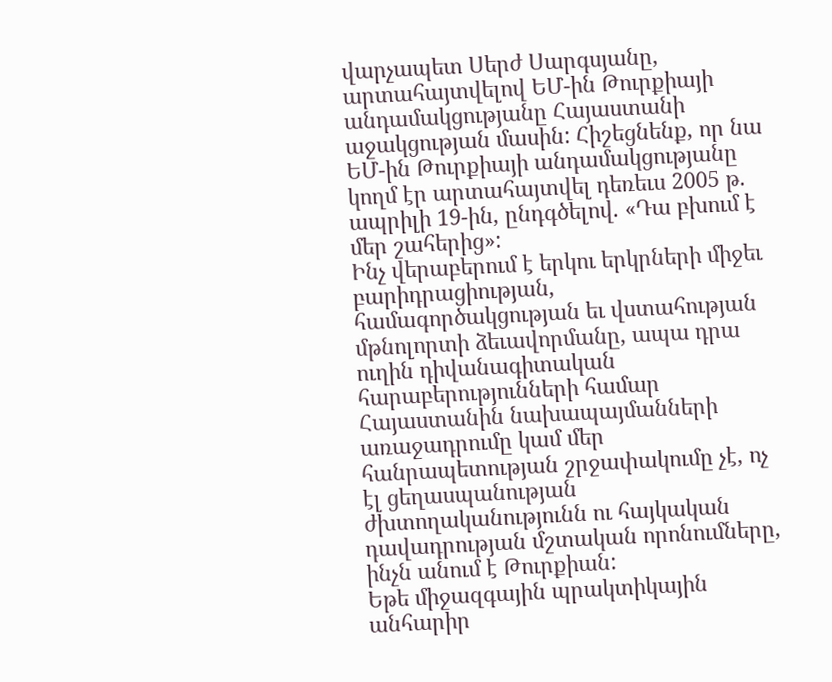վարչապետ Սերժ Սարգսյանը, արտահայտվելով ԵՄ-ին Թուրքիայի անդամակցությանը Հայաստանի աջակցության մասին: Հիշեցնենք, որ նա ԵՄ-ին Թուրքիայի անդամակցությանը կողմ էր արտահայտվել դեռեւս 2005 թ. ապրիլի 19-ին, ընդգծելով. «Դա բխում է մեր շահերից»:
Ինչ վերաբերում է երկու երկրների միջեւ բարիդրացիության, համագործակցության եւ վստահության մթնոլորտի ձեւավորմանը, ապա դրա ուղին դիվանագիտական հարաբերությունների համար Հայաստանին նախապայմանների առաջադրումը կամ մեր հանրապետության շրջափակումը չէ, ոչ էլ ցեղասպանության ժխտողականությունն ու հայկական դավադրության մշտական որոնումները, ինչն անում է Թուրքիան:
Եթե միջազգային պրակտիկային անհարիր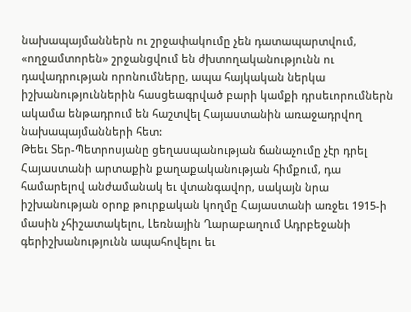նախապայմաններն ու շրջափակումը չեն դատապարտվում, «ողջամտորեն» շրջանցվում են ժխտողականությունն ու դավադրության որոնումները, ապա հայկական ներկա իշխանություններին հասցեագրված բարի կամքի դրսեւորումներն ակամա ենթադրում են հաշտվել Հայաստանին առաջադրվող նախապայմանների հետ:
Թեեւ Տեր-Պետրոսյանը ցեղասպանության ճանաչումը չէր դրել Հայաստանի արտաքին քաղաքականության հիմքում, դա համարելով անժամանակ եւ վտանգավոր, սակայն նրա իշխանության օրոք թուրքական կողմը Հայաստանի առջեւ 1915-ի մասին չհիշատակելու, Լեռնային Ղարաբաղում Ադրբեջանի գերիշխանությունն ապահովելու եւ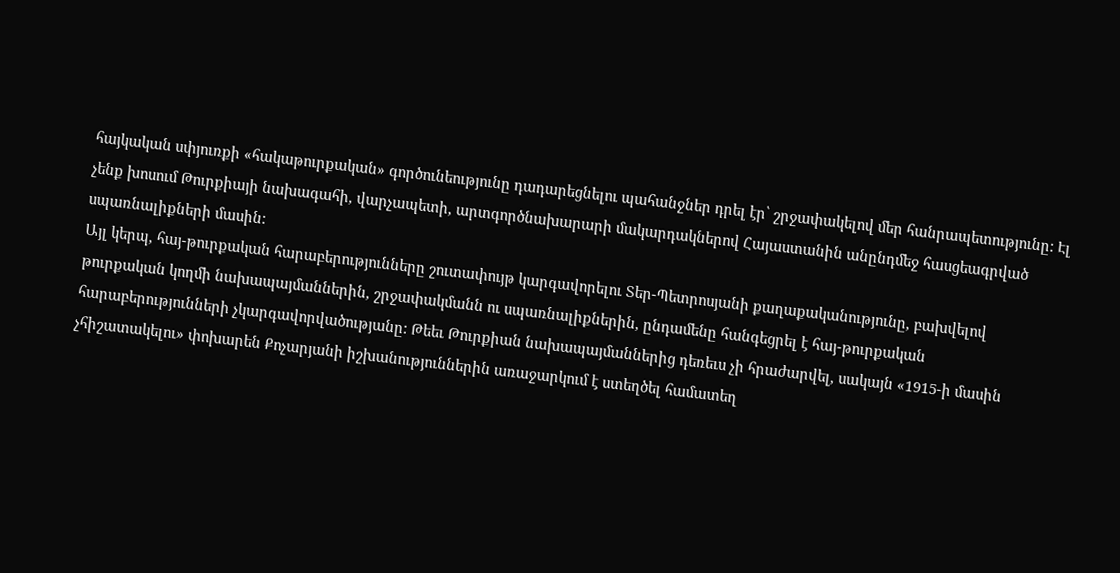հայկական սփյուռքի «հակաթուրքական» գործունեությունը դադարեցնելու պահանջներ դրել էր՝ շրջափակելով մեր հանրապետությունը: Էլ չենք խոսում Թուրքիայի նախագահի, վարչապետի, արտգործնախարարի մակարդակներով Հայաստանին անընդմեջ հասցեագրված սպառնալիքների մասին:
Այլ կերպ, հայ-թուրքական հարաբերությունները շուտափույթ կարգավորելու Տեր-Պետրոսյանի քաղաքականությունը, բախվելով թուրքական կողմի նախապայմաններին, շրջափակմանն ու սպառնալիքներին, ընդամենը հանգեցրել է հայ-թուրքական հարաբերությունների չկարգավորվածությանը: Թեեւ Թուրքիան նախապայմաններից դեռեւս չի հրաժարվել, սակայն «1915-ի մասին չհիշատակելու» փոխարեն Քոչարյանի իշխանություններին առաջարկում է ստեղծել համատեղ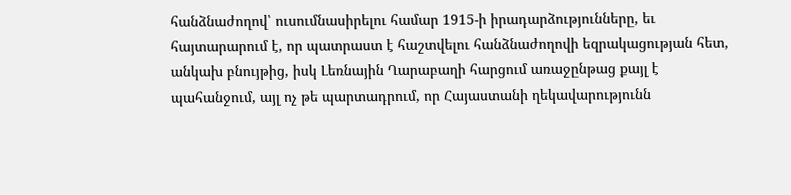հանձնաժողով՝ ուսումնասիրելու համար 1915-ի իրադարձությունները, եւ հայտարարում է, որ պատրաստ է հաշտվելու հանձնաժողովի եզրակացության հետ, անկախ բնույթից, իսկ Լեռնային Ղարաբաղի հարցում առաջընթաց քայլ է պահանջում, այլ ոչ թե պարտադրում, որ Հայաստանի ղեկավարությունն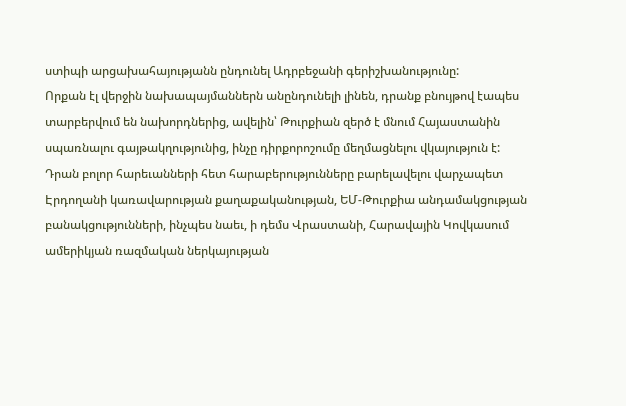ստիպի արցախահայությանն ընդունել Ադրբեջանի գերիշխանությունը:
Որքան էլ վերջին նախապայմաններն անընդունելի լինեն, դրանք բնույթով էապես տարբերվում են նախորդներից, ավելին՝ Թուրքիան զերծ է մնում Հայաստանին սպառնալու գայթակղությունից, ինչը դիրքորոշումը մեղմացնելու վկայություն է: Դրան բոլոր հարեւանների հետ հարաբերությունները բարելավելու վարչապետ Էրդողանի կառավարության քաղաքականության, ԵՄ-Թուրքիա անդամակցության բանակցությունների, ինչպես նաեւ, ի դեմս Վրաստանի, Հարավային Կովկասում ամերիկյան ռազմական ներկայության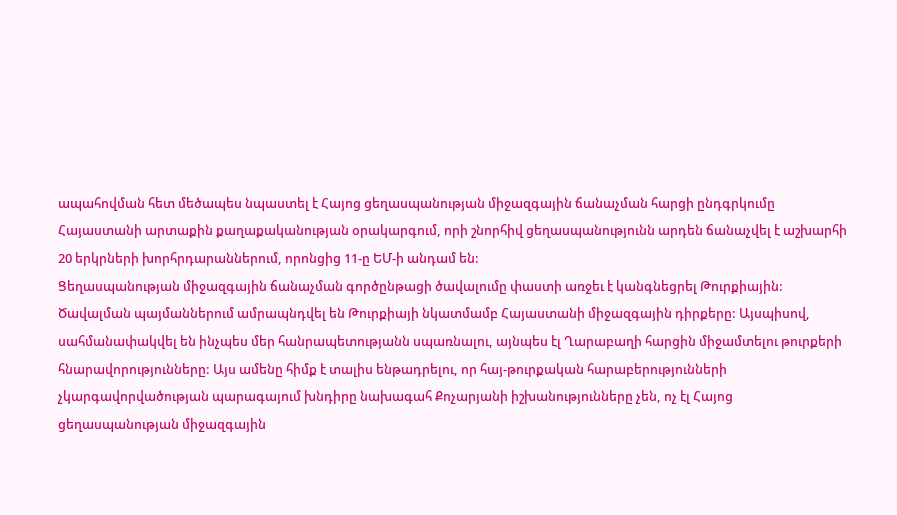ապահովման հետ մեծապես նպաստել է Հայոց ցեղասպանության միջազգային ճանաչման հարցի ընդգրկումը Հայաստանի արտաքին քաղաքականության օրակարգում, որի շնորհիվ ցեղասպանությունն արդեն ճանաչվել է աշխարհի 20 երկրների խորհրդարաններում, որոնցից 11-ը ԵՄ-ի անդամ են:
Ցեղասպանության միջազգային ճանաչման գործընթացի ծավալումը փաստի առջեւ է կանգնեցրել Թուրքիային: Ծավալման պայմաններում ամրապնդվել են Թուրքիայի նկատմամբ Հայաստանի միջազգային դիրքերը: Այսպիսով, սահմանափակվել են ինչպես մեր հանրապետությանն սպառնալու, այնպես էլ Ղարաբաղի հարցին միջամտելու թուրքերի հնարավորությունները: Այս ամենը հիմք է տալիս ենթադրելու, որ հայ-թուրքական հարաբերությունների չկարգավորվածության պարագայում խնդիրը նախագահ Քոչարյանի իշխանությունները չեն, ոչ էլ Հայոց ցեղասպանության միջազգային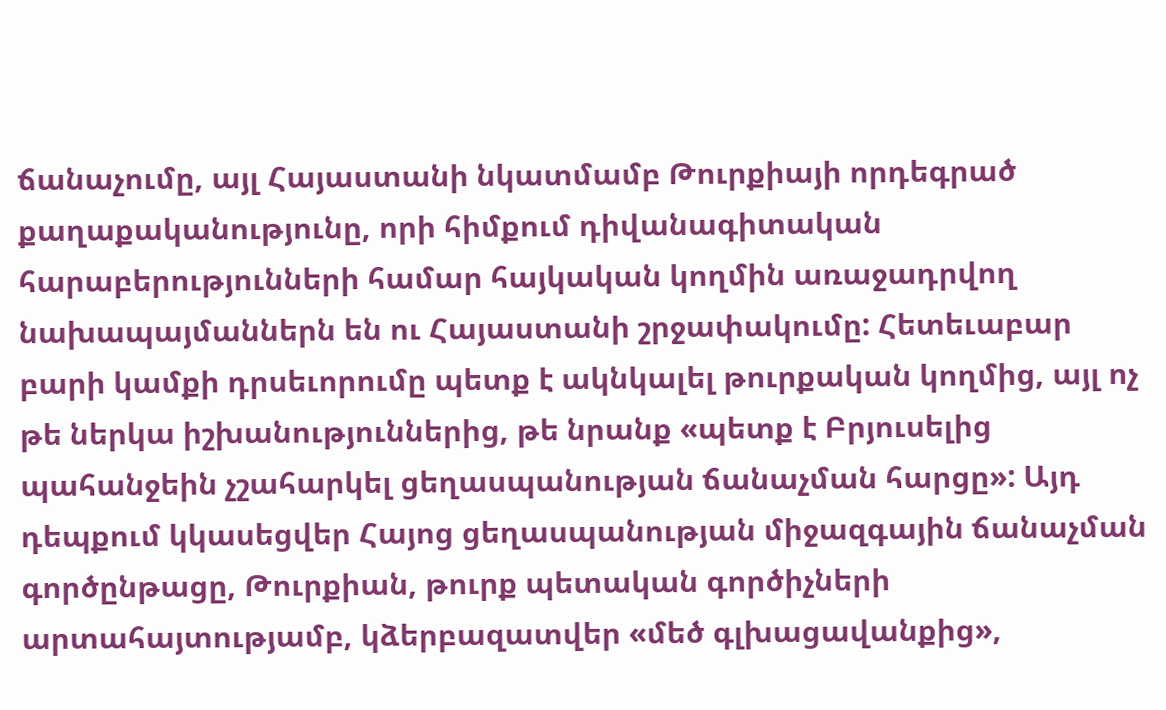ճանաչումը, այլ Հայաստանի նկատմամբ Թուրքիայի որդեգրած քաղաքականությունը, որի հիմքում դիվանագիտական հարաբերությունների համար հայկական կողմին առաջադրվող նախապայմաններն են ու Հայաստանի շրջափակումը: Հետեւաբար բարի կամքի դրսեւորումը պետք է ակնկալել թուրքական կողմից, այլ ոչ թե ներկա իշխանություններից, թե նրանք «պետք է Բրյուսելից պահանջեին չշահարկել ցեղասպանության ճանաչման հարցը»: Այդ դեպքում կկասեցվեր Հայոց ցեղասպանության միջազգային ճանաչման գործընթացը, Թուրքիան, թուրք պետական գործիչների արտահայտությամբ, կձերբազատվեր «մեծ գլխացավանքից»,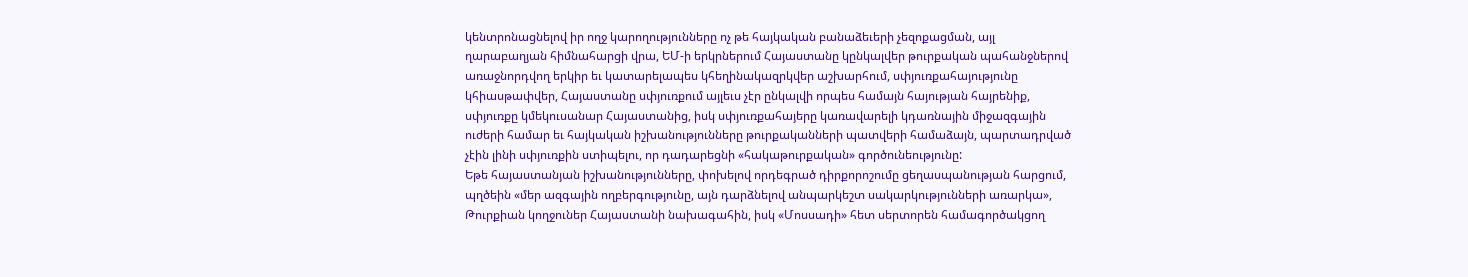կենտրոնացնելով իր ողջ կարողությունները ոչ թե հայկական բանաձեւերի չեզոքացման, այլ ղարաբաղյան հիմնահարցի վրա, ԵՄ-ի երկրներում Հայաստանը կընկալվեր թուրքական պահանջներով առաջնորդվող երկիր եւ կատարելապես կհեղինակազրկվեր աշխարհում, սփյուռքահայությունը կհիասթափվեր, Հայաստանը սփյուռքում այլեւս չէր ընկալվի որպես համայն հայության հայրենիք, սփյուռքը կմեկուսանար Հայաստանից, իսկ սփյուռքահայերը կառավարելի կդառնային միջազգային ուժերի համար եւ հայկական իշխանությունները թուրքականների պատվերի համաձայն, պարտադրված չէին լինի սփյուռքին ստիպելու, որ դադարեցնի «հակաթուրքական» գործունեությունը:
Եթե հայաստանյան իշխանությունները, փոխելով որդեգրած դիրքորոշումը ցեղասպանության հարցում, պղծեին «մեր ազգային ողբերգությունը, այն դարձնելով անպարկեշտ սակարկությունների առարկա», Թուրքիան կողջուներ Հայաստանի նախագահին, իսկ «Մոսսադի» հետ սերտորեն համագործակցող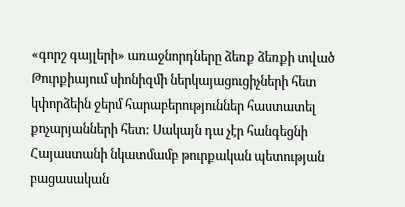«գորշ գայլերի» առաջնորդները ձեռք ձեռքի տված Թուրքիայում սիոնիզմի ներկայացուցիչների հետ կփորձեին ջերմ հարաբերություններ հաստատել քոչարյանների հետ: Սակայն դա չէր հանգեցնի Հայաստանի նկատմամբ թուրքական պետության բացասական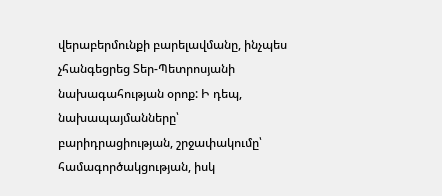վերաբերմունքի բարելավմանը, ինչպես չհանգեցրեց Տեր-Պետրոսյանի նախագահության օրոք: Ի դեպ, նախապայմանները՝ բարիդրացիության, շրջափակումը՝ համագործակցության, իսկ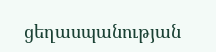ցեղասպանության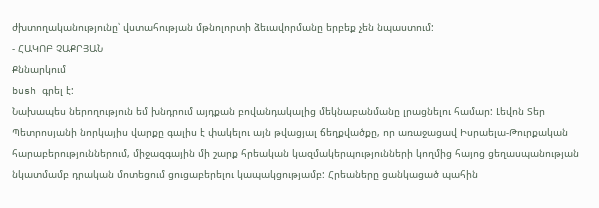ժխտողականությունը՝ վստահության մթնոլորտի ձեւավորմանը երբեք չեն նպաստում:
- ՀԱԿՈԲ ՉԱՔՐՅԱՆ
Քննարկում
bush գրել է:
Նախապես ներողություն եմ խնդրում այդքան բովանդակալից մեկնաբանմանը լրացնելու համար: Լեվոն Տեր Պետրոսյանի նորկայիս վարքը գալիս է փակելու այն թվացյալ ճեղքվածքը, որ առաջացավ Իսրաելա-Թուրքական հարաբերություններում, միջազգային մի շարք հրեական կազմակերպությունների կողմից հայոց ցեղասպանության նկատմամբ դրական մոտեցում ցուցաբերելու կապակցությամբ: Հրեաները ցանկացած պահին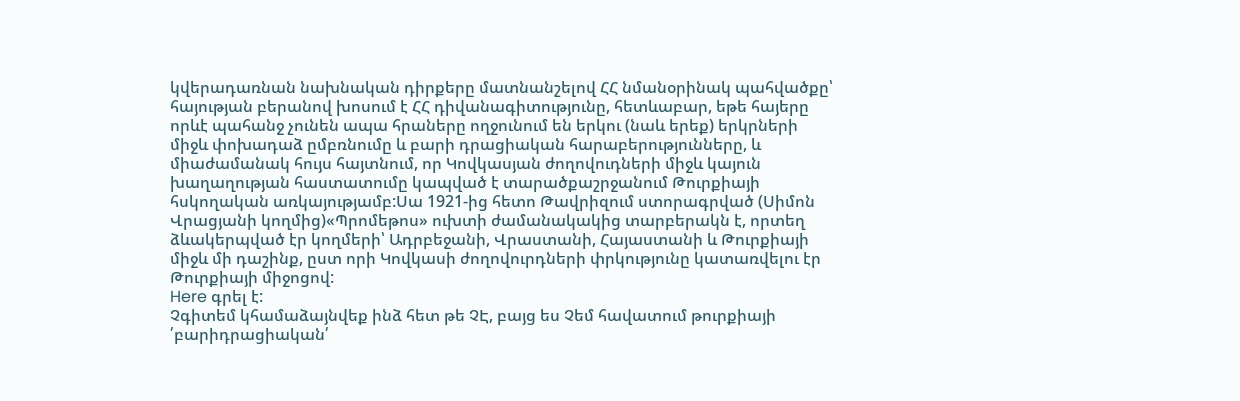կվերադառնան նախնական դիրքերը մատնանշելով ՀՀ նմանօրինակ պահվածքը՝ հայության բերանով խոսում է ՀՀ դիվանագիտությունը, հետևաբար, եթե հայերը որևէ պահանջ չունեն ապա հրաները ողջունում են երկու (նաև երեք) երկրների միջև փոխադաձ ըմբռնումը և բարի դրացիական հարաբերությունները, և միաժամանակ հույս հայտնում, որ Կովկասյան ժողովուդների միջև կայուն խաղաղության հաստատումը կապված է տարածքաշրջանում Թուրքիայի հսկողական առկայությամբ:Սա 1921-ից հետո Թավրիզում ստորագրված (Սիմոն Վրացյանի կողմից)«Պրոմեթոս» ուխտի ժամանակակից տարբերակն է, որտեղ ձևակերպված էր կողմերի՝ Ադրբեջանի, Վրաստանի, Հայաստանի և Թուրքիայի միջև մի դաշինք, ըստ որի Կովկասի ժողովուրդների փրկությունը կատառվելու էր Թուրքիայի միջոցով:
Here գրել է:
Չգիտեմ կհամաձայնվեք ինձ հետ թե ՉԷ, բայց ես Չեմ հավատում թուրքիայի ՛բարիդրացիական՛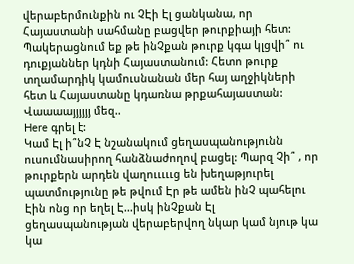վերաբերմունքին ու ՉԷի Էլ ցանկանա, որ Հայաստանի սահմանը բացվեր թուրքիայի հետ:
Պակերացնում եք թե ինՉքան թուրք կգա կլցվի՞ ու դուքյաններ կդնի Հայաստանում: Հետո թուրք տղամարդիկ կամուսնանան մեր հայ աղջիկների հետ և Հայաստանը կդառնա թրքահայաստան: Վաաաայյյյյյ մեզ..
Here գրել է:
Կամ Էլ ի՞նՉ Է նշանակում ցեղասպանությունն ուսումնասիրող հանձնաժողով բացել: Պարզ Չի՞ , որ թուրքերն արդեն վաղուււււց են խեղաթյուրել պատմությունը թե թվում Էր թե ամեն ինՉ պահելու Էին ոնց որ եղել Է...իսկ ինՉքան Էլ ցեղասպանության վերաբերվող նկար կամ նյութ կա կա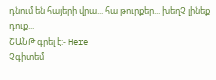դնում են հայերի վրա... հա թուրքեր... խեղՉ լինեք դուք...
ՇԱՆԹ գրել է:- Here
Չգիտեմ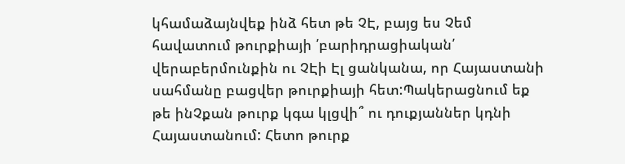կհամաձայնվեք ինձ հետ թե ՉԷ, բայց ես Չեմ հավատում թուրքիայի ՛բարիդրացիական՛ վերաբերմունքին ու ՉԷի Էլ ցանկանա, որ Հայաստանի սահմանը բացվեր թուրքիայի հետ:Պակերացնում եք թե ինՉքան թուրք կգա կլցվի՞ ու դուքյաններ կդնի Հայաստանում: Հետո թուրք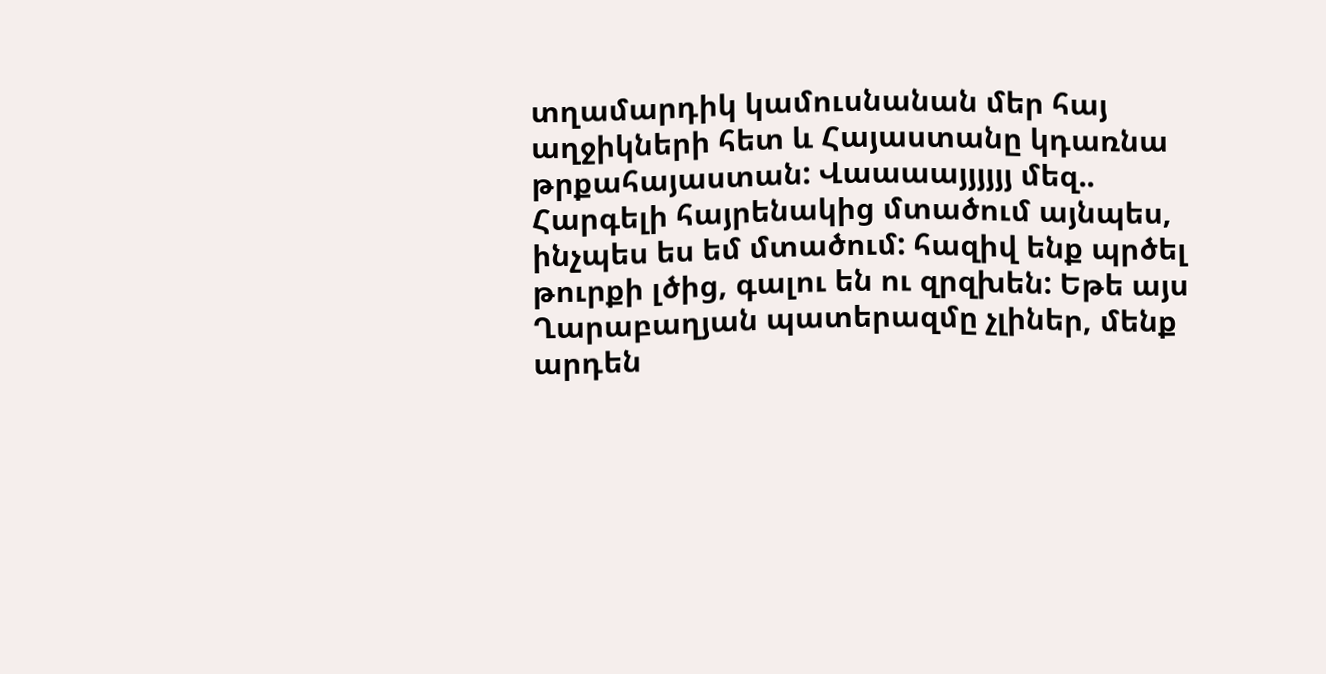տղամարդիկ կամուսնանան մեր հայ աղջիկների հետ և Հայաստանը կդառնա թրքահայաստան: Վաաաայյյյյյ մեզ..
Հարգելի հայրենակից մտածում այնպես, ինչպես ես եմ մտածում: հազիվ ենք պրծել թուրքի լծից, գալու են ու զրզխեն: Եթե այս Ղարաբաղյան պատերազմը չլիներ, մենք արդեն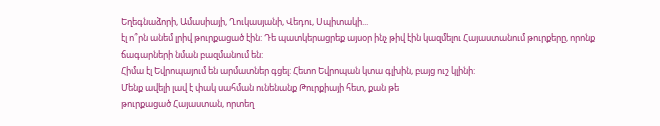Եղեգնաձորի, Ամասիայի, Ղուկասյանի, Վեդու, Սպիտակի...
էլ ո՞րն անեմ լրիվ թուրքացած էին: Դե պատկերացրեք այսօր ինչ թիվ էին կազմելու Հայաստանում թուրքերը, որոնք ճագարների նման բազմանում են:
Հիմա էլ Եվրոպայում են արմատներ գցել: Հետո Եվրոպան կտա գլխին, բայց ուշ կլինի:
Մենք ավելի լավ է փակ սահման ունենանք Թուրքիայի հետ, քան թե
թուրքացած Հայաստան, որտեղ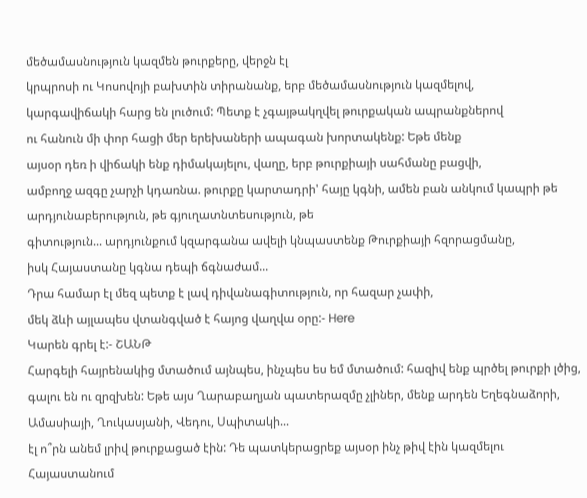մեծամասնություն կազմեն թուրքերը, վերջն էլ
կրպրոսի ու Կոսովոյի բախտին տիրանանք, երբ մեծամասնություն կազմելով,
կարգավիճակի հարց են լուծում: Պետք է չգայթակղվել թուրքական ապրանքներով
ու հանուն մի փոր հացի մեր երեխաների ապագան խորտակենք: Եթե մենք
այսօր դեռ ի վիճակի ենք դիմակայելու, վաղը, երբ թուրքիայի սահմանը բացվի,
ամբողջ ազգը չարչի կդառնա. թուրքը կարտադրի' հայը կգնի, ամեն բան անկում կապրի թե արդյունաբերություն, թե գյուղատնտեսություն, թե
գիտություն... արդյունքում կզարգանա ավելի կնպաստենք Թուրքիայի հզորացմանը,
իսկ Հայաստանը կգնա դեպի ճգնաժամ...
Դրա համար էլ մեզ պետք է լավ դիվանագիտություն, որ հազար չափի,
մեկ ձևի այլապես վտանգված է հայոց վաղվա օրը:- Here
Կարեն գրել է:- ՇԱՆԹ
Հարգելի հայրենակից մտածում այնպես, ինչպես ես եմ մտածում: հազիվ ենք պրծել թուրքի լծից, գալու են ու զրզխեն: Եթե այս Ղարաբաղյան պատերազմը չլիներ, մենք արդեն Եղեգնաձորի, Ամասիայի, Ղուկասյանի, Վեդու, Սպիտակի...
էլ ո՞րն անեմ լրիվ թուրքացած էին: Դե պատկերացրեք այսօր ինչ թիվ էին կազմելու Հայաստանում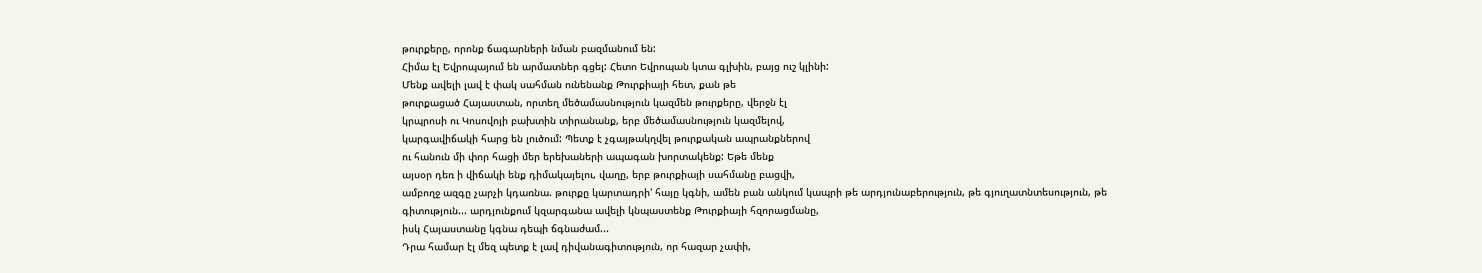թուրքերը, որոնք ճագարների նման բազմանում են:
Հիմա էլ Եվրոպայում են արմատներ գցել: Հետո Եվրոպան կտա գլխին, բայց ուշ կլինի:
Մենք ավելի լավ է փակ սահման ունենանք Թուրքիայի հետ, քան թե
թուրքացած Հայաստան, որտեղ մեծամասնություն կազմեն թուրքերը, վերջն էլ
կրպրոսի ու Կոսովոյի բախտին տիրանանք, երբ մեծամասնություն կազմելով,
կարգավիճակի հարց են լուծում: Պետք է չգայթակղվել թուրքական ապրանքներով
ու հանուն մի փոր հացի մեր երեխաների ապագան խորտակենք: Եթե մենք
այսօր դեռ ի վիճակի ենք դիմակայելու, վաղը, երբ թուրքիայի սահմանը բացվի,
ամբողջ ազգը չարչի կդառնա. թուրքը կարտադրի' հայը կգնի, ամեն բան անկում կապրի թե արդյունաբերություն, թե գյուղատնտեսություն, թե
գիտություն... արդյունքում կզարգանա ավելի կնպաստենք Թուրքիայի հզորացմանը,
իսկ Հայաստանը կգնա դեպի ճգնաժամ...
Դրա համար էլ մեզ պետք է լավ դիվանագիտություն, որ հազար չափի,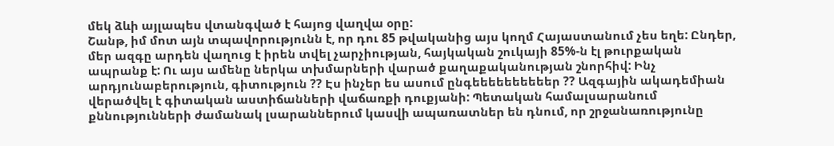մեկ ձևի այլապես վտանգված է հայոց վաղվա օրը:
Շանթ, իմ մոտ այն տպավորությունն է, որ դու 85 թվականից այս կողմ Հայաստանում չես եղե: Ընդեր, մեր ազգը արդեն վաղուց է իրեն տվել չարչիության, հայկական շուկայի 85%-ն էլ թուրքական ապրանք է: Ու այս ամենը ներկա տխմարների վարած քաղաքականության շնորհիվ: Ինչ արդյունաբերություն, գիտություն ?? Էս ինչեր ես ասում ընգեեեեեեեեեեր ?? Ազգային ակադեմիան վերածվել է գիտական աստիճանների վաճառքի դուքյանի: Պետական համալսարանում քննությունների ժամանակ լսարաններում կասվի ապառատներ են դնում, որ շրջանառությունը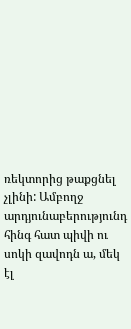ռեկտորից թաքցնել չլինի: Ամբողջ արդյունաբերությունդ հինգ հատ պիվի ու սոկի զավոդն ա, մեկ էլ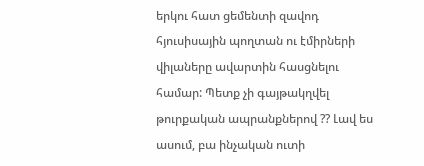երկու հատ ցեմենտի զավոդ հյուսիսային պողտան ու էմիրների վիլաները ավարտին հասցնելու համար: Պետք չի գայթակղվել թուրքական ապրանքներով ?? Լավ ես ասում, բա ինչական ուտի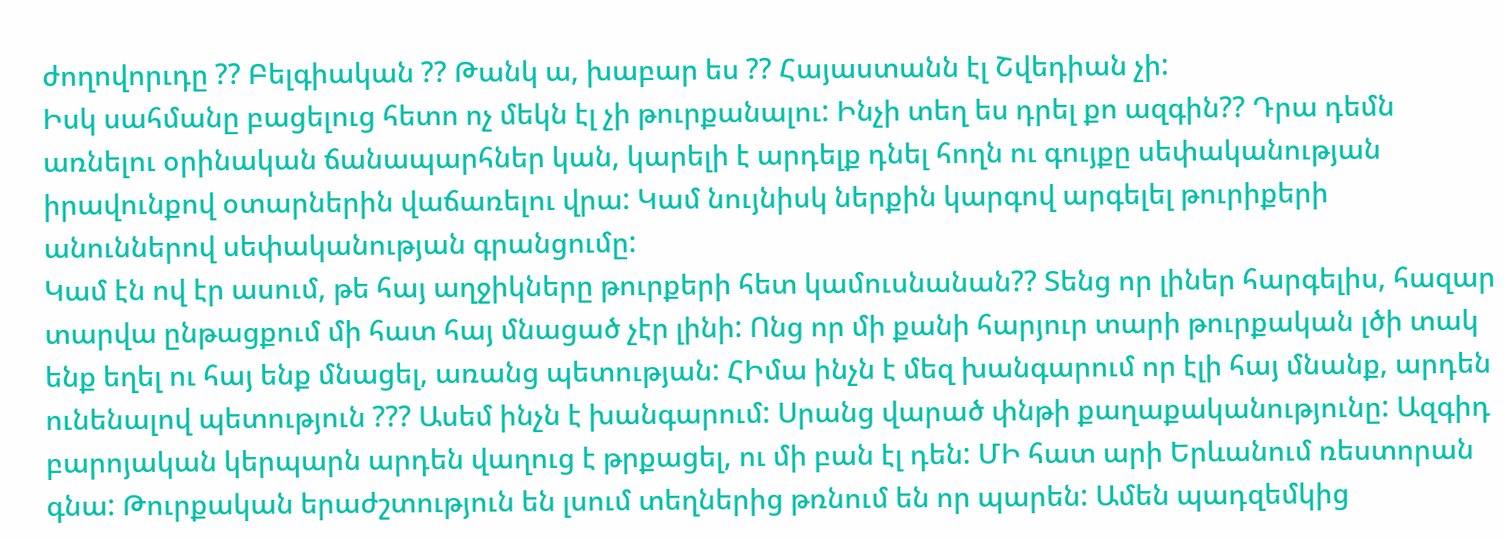ժողովորւդը ?? Բելգիական ?? Թանկ ա, խաբար ես ?? Հայաստանն էլ Շվեդիան չի:
Իսկ սահմանը բացելուց հետո ոչ մեկն էլ չի թուրքանալու: Ինչի տեղ ես դրել քո ազգին?? Դրա դեմն առնելու օրինական ճանապարհներ կան, կարելի է արդելք դնել հողն ու գույքը սեփականության իրավունքով օտարներին վաճառելու վրա: Կամ նույնիսկ ներքին կարգով արգելել թուրիքերի անուններով սեփականության գրանցումը:
Կամ էն ով էր ասում, թե հայ աղջիկները թուրքերի հետ կամուսնանան?? Տենց որ լիներ հարգելիս, հազար տարվա ընթացքում մի հատ հայ մնացած չէր լինի: Ոնց որ մի քանի հարյուր տարի թուրքական լծի տակ ենք եղել ու հայ ենք մնացել, առանց պետության: ՀԻմա ինչն է մեզ խանգարում որ էլի հայ մնանք, արդեն ունենալով պետություն ??? Ասեմ ինչն է խանգարում: Սրանց վարած փնթի քաղաքականությունը: Ազգիդ բարոյական կերպարն արդեն վաղուց է թրքացել, ու մի բան էլ դեն: ՄԻ հատ արի Երևանում ռեստորան գնա: Թուրքական երաժշտություն են լսում տեղներից թռնում են որ պարեն: Ամեն պադզեմկից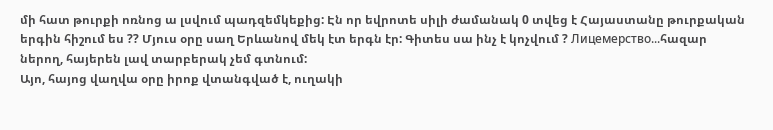մի հատ թուրքի ոռնոց ա լսվում պադզեմկեքից: Էն որ եվրոտե սիլի ժամանակ 0 տվեց է Հայաստանը թուրքական երգին հիշում ես ?? Մյուս օրը սաղ Երևանով մեկ էտ երգն էր: Գիտես սա ինչ է կոչվում ? Лицемерство...հազար ներող, հայերեն լավ տարբերակ չեմ գտնում:
Այո, հայոց վաղվա օրը իրոք վտանգված է, ուղակի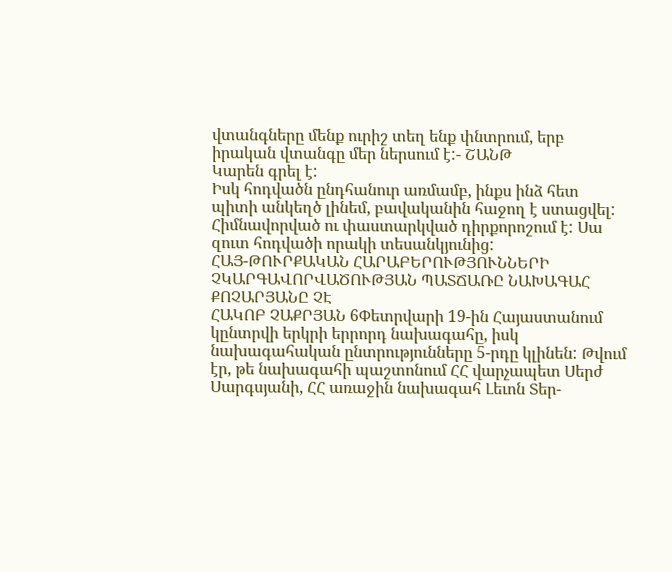վտանգները մենք ուրիշ տեղ ենք փնտրում, երբ իրական վտանգը մեր ներսում է:- ՇԱՆԹ
Կարեն գրել է:
Իսկ հոդվածն ընդհանուր առմամբ, ինքս ինձ հետ պիտի անկեղծ լինեմ, բավականին հաջող է ստացվել: Հիմնավորված ու փաստարկված դիրքորոշում է: Սա զուտ հոդվածի որակի տեսանկյունից:
ՀԱՅ-ԹՈՒՐՔԱԿԱՆ ՀԱՐԱԲԵՐՈՒԹՅՈՒՆՆԵՐԻ ՉԿԱՐԳԱՎՈՐՎԱԾՈՒԹՅԱՆ ՊԱՏՃԱՌԸ ՆԱԽԱԳԱՀ ՔՈՉԱՐՅԱՆԸ ՉԷ
ՀԱԿՈԲ ՉԱՔՐՅԱՆ 6Փետրվարի 19-ին Հայաստանում կընտրվի երկրի երրորդ նախագահը, իսկ նախագահական ընտրությունները 5-րդը կլինեն: Թվում էր, թե նախագահի պաշտոնում ՀՀ վարչապետ Սերժ Սարգսյանի, ՀՀ առաջին նախագահ Լեւոն Տեր-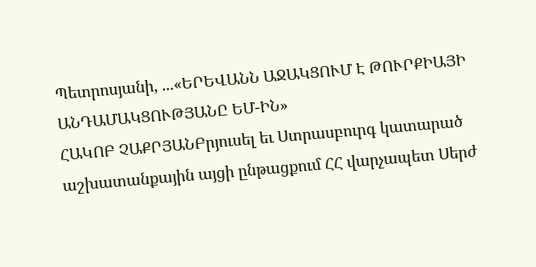Պետրոսյանի, ...«ԵՐԵՎԱՆՆ ԱՋԱԿՑՈՒՄ Է ԹՈՒՐՔԻԱՅԻ ԱՆԴԱՄԱԿՑՈՒԹՅԱՆԸ ԵՄ-ԻՆ»
ՀԱԿՈԲ ՉԱՔՐՅԱՆԲրյուսել եւ Ստրասբուրգ կատարած աշխատանքային այցի ընթացքում ՀՀ վարչապետ Սերժ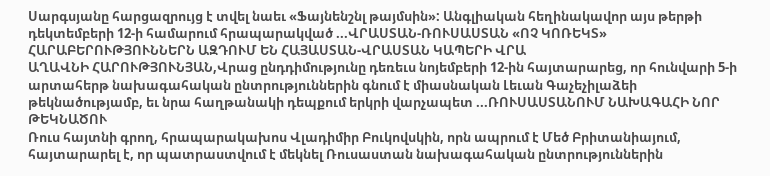Սարգսյանը հարցազրույց է տվել նաեւ «Ֆայնենշնլ թայմսին»: Անգլիական հեղինակավոր այս թերթի դեկտեմբերի 12-ի համարում հրապարակված ...ՎՐԱՍՏԱՆ-ՌՈՒՍԱՍՏԱՆ «ՈՉ ԿՈՌԵԿՏ» ՀԱՐԱԲԵՐՈՒԹՅՈՒՆՆԵՐՆ ԱԶԴՈՒՄ ԵՆ ՀԱՅԱՍՏԱՆ-ՎՐԱՍՏԱՆ ԿԱՊԵՐԻ ՎՐԱ
ԱՂԱՎՆԻ ՀԱՐՈՒԹՅՈՒՆՅԱՆ,Վրաց ընդդիմությունը դեռեւս նոյեմբերի 12-ին հայտարարեց, որ հունվարի 5-ի արտահերթ նախագահական ընտրություններին գնում է միասնական Լեւան Գաչեչիլաձեի թեկնածությամբ, եւ նրա հաղթանակի դեպքում երկրի վարչապետ ...ՌՈՒՍԱՍՏԱՆՈՒՄ ՆԱԽԱԳԱՀԻ ՆՈՐ ԹԵԿՆԱԾՈՒ
Ռուս հայտնի գրող, հրապարակախոս Վլադիմիր Բուկովսկին, որն ապրում է Մեծ Բրիտանիայում, հայտարարել է, որ պատրաստվում է մեկնել Ռուսաստան նախագահական ընտրություններին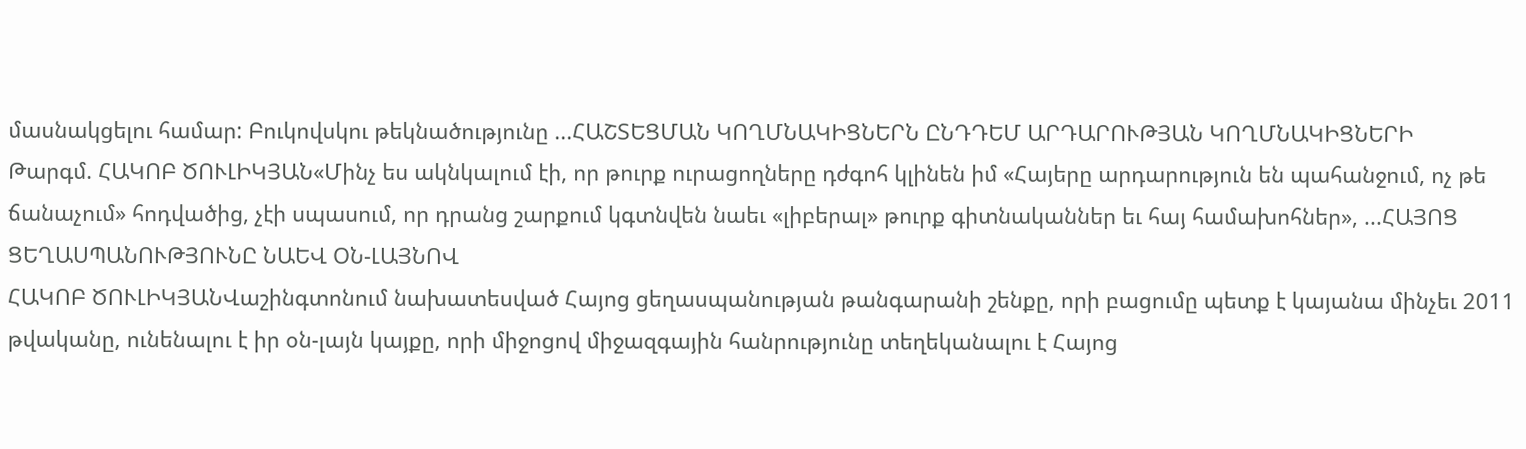մասնակցելու համար: Բուկովսկու թեկնածությունը ...ՀԱՇՏԵՑՄԱՆ ԿՈՂՄՆԱԿԻՑՆԵՐՆ ԸՆԴԴԵՄ ԱՐԴԱՐՈՒԹՅԱՆ ԿՈՂՄՆԱԿԻՑՆԵՐԻ
Թարգմ. ՀԱԿՈԲ ԾՈՒԼԻԿՅԱՆ«Մինչ ես ակնկալում էի, որ թուրք ուրացողները դժգոհ կլինեն իմ «Հայերը արդարություն են պահանջում, ոչ թե ճանաչում» հոդվածից, չէի սպասում, որ դրանց շարքում կգտնվեն նաեւ «լիբերալ» թուրք գիտնականներ եւ հայ համախոհներ», ...ՀԱՅՈՑ ՑԵՂԱՍՊԱՆՈՒԹՅՈՒՆԸ ՆԱԵՎ ՕՆ-ԼԱՅՆՈՎ
ՀԱԿՈԲ ԾՈՒԼԻԿՅԱՆՎաշինգտոնում նախատեսված Հայոց ցեղասպանության թանգարանի շենքը, որի բացումը պետք է կայանա մինչեւ 2011 թվականը, ունենալու է իր օն-լայն կայքը, որի միջոցով միջազգային հանրությունը տեղեկանալու է Հայոց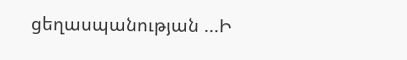ցեղասպանության ...Ի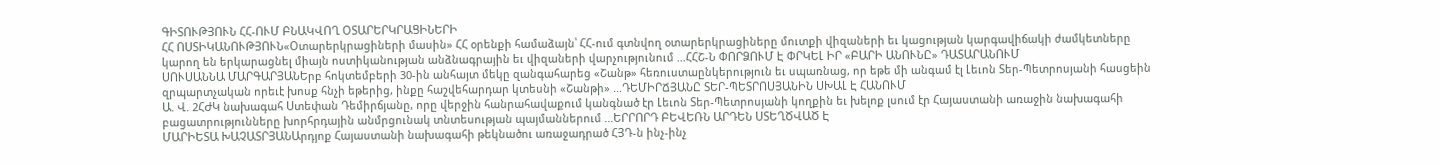ԳԻՏՈՒԹՅՈՒՆ ՀՀ-ՈՒՄ ԲՆԱԿՎՈՂ ՕՏԱՐԵՐԿՐԱՑԻՆԵՐԻ
ՀՀ ՈՍՏԻԿԱՆՈՒԹՅՈՒՆ«Օտարերկրացիների մասին» ՀՀ օրենքի համաձայն՝ ՀՀ-ում գտնվող օտարերկրացիները մուտքի վիզաների եւ կացության կարգավիճակի ժամկետները կարող են երկարացնել միայն ոստիկանության անձնագրային եւ վիզաների վարչությունում ...ՀՀՇ-Ն ՓՈՐՁՈՒՄ Է ՓՐԿԵԼ ԻՐ «ԲԱՐԻ ԱՆՈՒՆԸ» ԴԱՏԱՐԱՆՈՒՄ
ՍՈՒՍԱՆՆԱ ՄԱՐԳԱՐՅԱՆԵրբ հոկտեմբերի 30-ին անհայտ մեկը զանգահարեց «Շանթ» հեռուստաընկերություն եւ սպառնաց, որ եթե մի անգամ էլ Լեւոն Տեր-Պետրոսյանի հասցեին զրպարտչական որեւէ խոսք հնչի եթերից, ինքը հաշվեհարդար կտեսնի «Շանթի» ...ԴԵՄԻՐՃՅԱՆԸ ՏԵՐ-ՊԵՏՐՈՍՅԱՆԻՆ ՍԽԱԼ Է ՀԱՆՈՒՄ
Ա. Վ. 2ՀԺԿ նախագահ Ստեփան Դեմիրճյանը, որը վերջին հանրահավաքում կանգնած էր Լեւոն Տեր-Պետրոսյանի կողքին եւ խելոք լսում էր Հայաստանի առաջին նախագահի բացատրությունները խորհրդային անմրցունակ տնտեսության պայմաններում ...ԵՐՐՈՐԴ ԲԵՎԵՌՆ ԱՐԴԵՆ ՍՏԵՂԾՎԱԾ Է
ՄԱՐԻԵՏԱ ԽԱՉԱՏՐՅԱՆԱրդյոք Հայաստանի նախագահի թեկնածու առաջադրած ՀՅԴ-ն ինչ-ինչ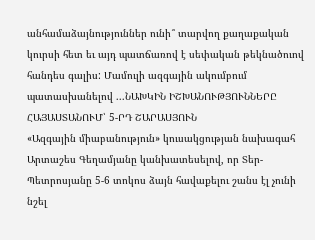անհամաձայնություններ ունի՞ տարվող քաղաքական կուրսի հետ եւ այդ պատճառով է սեփական թեկնածուով հանդես գալիս: Մամուլի ազգային ակումբում պատասխանելով ...ՆԱԽԿԻՆ ԻՇԽԱՆՈՒԹՅՈՒՆՆԵՐԸ ՀԱՅԱՍՏԱՆՈՒՄ՝ 5-ՐԴ ՇԱՐԱՍՅՈՒՆ
«Ազգային միաբանություն» կուսակցության նախագահ Արտաշես Գեղամյանը կանխատեսելով, որ Տեր-Պետրոսյանը 5-6 տոկոս ձայն հավաքելու շանս էլ չունի նշել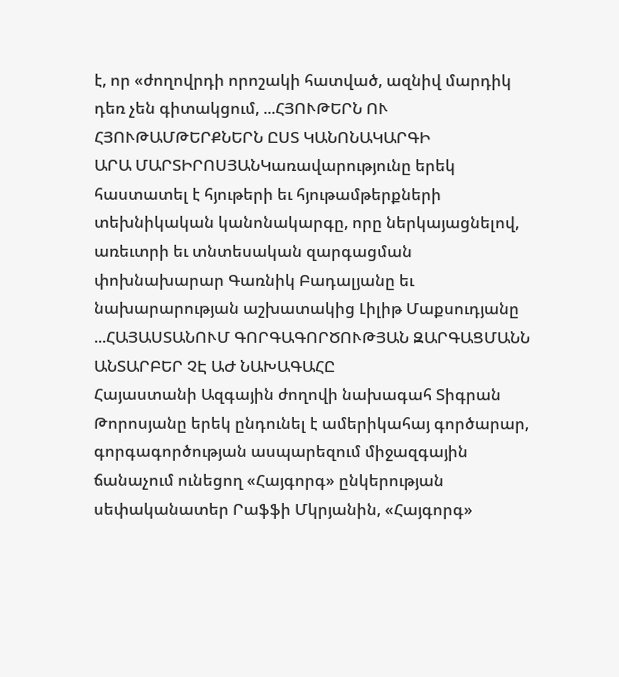է, որ «ժողովրդի որոշակի հատված, ազնիվ մարդիկ դեռ չեն գիտակցում, ...ՀՅՈՒԹԵՐՆ ՈՒ ՀՅՈՒԹԱՄԹԵՐՔՆԵՐՆ ԸՍՏ ԿԱՆՈՆԱԿԱՐԳԻ
ԱՐԱ ՄԱՐՏԻՐՈՍՅԱՆԿառավարությունը երեկ հաստատել է հյութերի եւ հյութամթերքների տեխնիկական կանոնակարգը, որը ներկայացնելով, առեւտրի եւ տնտեսական զարգացման փոխնախարար Գառնիկ Բադալյանը եւ նախարարության աշխատակից Լիլիթ Մաքսուդյանը ...ՀԱՅԱՍՏԱՆՈՒՄ ԳՈՐԳԱԳՈՐԾՈՒԹՅԱՆ ԶԱՐԳԱՑՄԱՆՆ ԱՆՏԱՐԲԵՐ ՉԷ ԱԺ ՆԱԽԱԳԱՀԸ
Հայաստանի Ազգային ժողովի նախագահ Տիգրան Թորոսյանը երեկ ընդունել է ամերիկահայ գործարար, գորգագործության ասպարեզում միջազգային ճանաչում ունեցող «Հայգորգ» ընկերության սեփականատեր Րաֆֆի Մկրյանին, «Հայգորգ»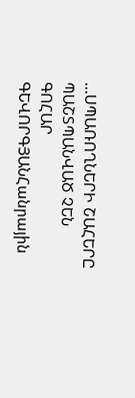...ՍՊԱՌՈՂՆԵՐԻ ՇԱՀԵՐԸ ՊԱՇՏՊԱՆՎԱԾ ՉԵՆ
ԳՈՀԱՐ ԳԵՎՈՐԳՅԱՆՀանրային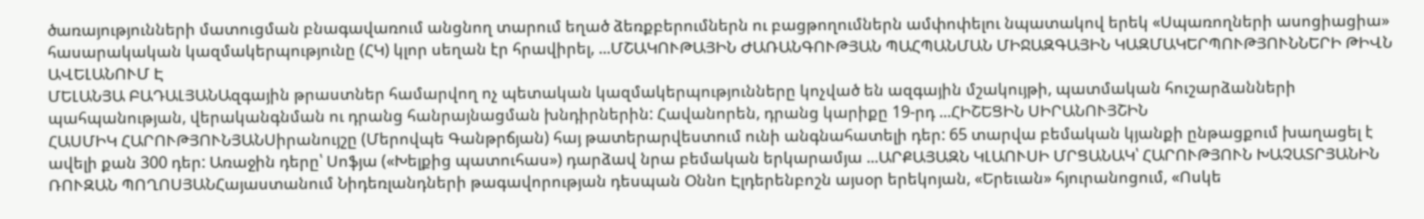ծառայությունների մատուցման բնագավառում անցնող տարում եղած ձեռքբերումներն ու բացթողումներն ամփոփելու նպատակով երեկ «Սպառողների ասոցիացիա» հասարակական կազմակերպությունը (ՀԿ) կլոր սեղան էր հրավիրել, ...ՄՇԱԿՈՒԹԱՅԻՆ ԺԱՌԱՆԳՈՒԹՅԱՆ ՊԱՀՊԱՆՄԱՆ ՄԻՋԱԶԳԱՅԻՆ ԿԱԶՄԱԿԵՐՊՈՒԹՅՈՒՆՆԵՐԻ ԹԻՎՆ ԱՎԵԼԱՆՈՒՄ Է
ՄԵԼԱՆՅԱ ԲԱԴԱԼՅԱՆԱզգային թրաստներ համարվող ոչ պետական կազմակերպությունները կոչված են ազգային մշակույթի, պատմական հուշարձանների պահպանության, վերականգնման ու դրանց հանրայնացման խնդիրներին: Հավանորեն, դրանց կարիքը 19-րդ ...ՀԻՇԵՑԻՆ ՍԻՐԱՆՈՒՅՇԻՆ
ՀԱՍՄԻԿ ՀԱՐՈՒԹՅՈՒՆՅԱՆՍիրանույշը (Մերովպե Գանթրճյան) հայ թատերարվեստում ունի անգնահատելի դեր: 65 տարվա բեմական կյանքի ընթացքում խաղացել է ավելի քան 300 դեր: Առաջին դերը՝ Սոֆյա («Խելքից պատուհաս») դարձավ նրա բեմական երկարամյա ...ԱՐՔԱՅԱԶՆ ԿԼԱՈՒՍԻ ՄՐՑԱՆԱԿ՝ ՀԱՐՈՒԹՅՈՒՆ ԽԱՉԱՏՐՅԱՆԻՆ
ՌՈՒԶԱՆ ՊՈՂՈՍՅԱՆՀայաստանում Նիդեռլանդների թագավորության դեսպան Օննո Էլդերենբոշն այսօր երեկոյան, «Երեւան» հյուրանոցում, «Ոսկե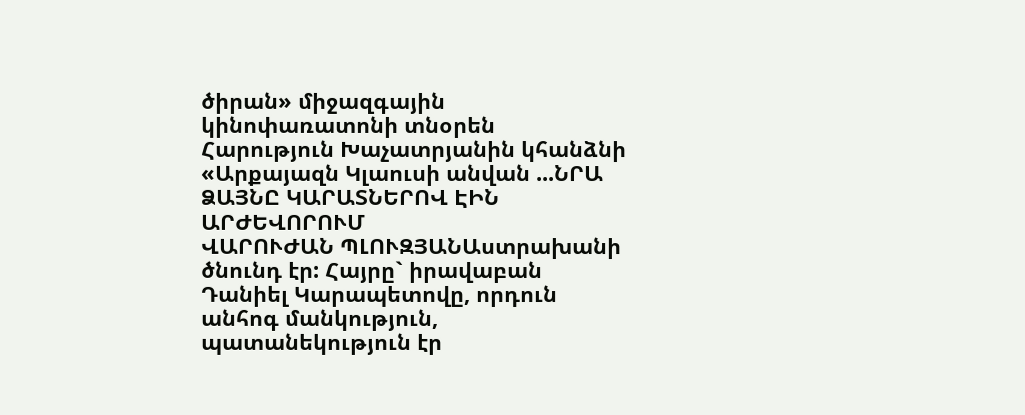ծիրան» միջազգային կինոփառատոնի տնօրեն Հարություն Խաչատրյանին կհանձնի «Արքայազն Կլաուսի անվան ...ՆՐԱ ՁԱՅՆԸ ԿԱՐԱՏՆԵՐՈՎ ԷԻՆ ԱՐԺԵՎՈՐՈՒՄ
ՎԱՐՈՒԺԱՆ ՊԼՈՒԶՅԱՆԱստրախանի ծնունդ էր: Հայրը` իրավաբան Դանիել Կարապետովը, որդուն անհոգ մանկություն, պատանեկություն էր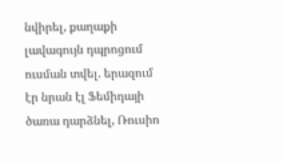նվիրել, քաղաքի լավագույն դպրոցում ուսման տվել. երազում էր նրան էլ Ֆեմիդայի ծառա դարձնել, Ռուսիո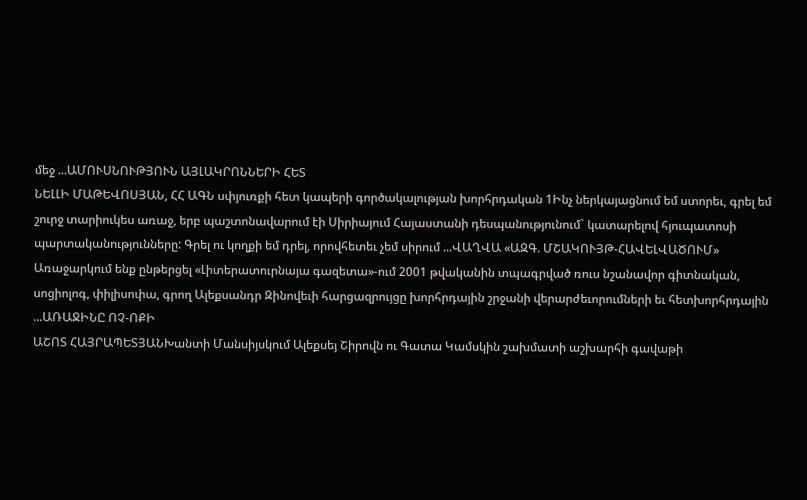մեջ ...ԱՄՈՒՍՆՈՒԹՅՈՒՆ ԱՅԼԱԿՐՈՆՆԵՐԻ ՀԵՏ
ՆԵԼԼԻ ՄԱԹԵՎՈՍՅԱՆ, ՀՀ ԱԳՆ սփյուռքի հետ կապերի գործակալության խորհրդական 1Ինչ ներկայացնում եմ ստորեւ, գրել եմ շուրջ տարիուկես առաջ, երբ պաշտոնավարում էի Սիրիայում Հայաստանի դեսպանությունում` կատարելով հյուպատոսի պարտականությունները: Գրել ու կողքի եմ դրել, որովհետեւ չեմ սիրում ...ՎԱՂՎԱ «ԱԶԳ. ՄՇԱԿՈՒՅԹ-ՀԱՎԵԼՎԱԾՈՒՄ»
Առաջարկում ենք ընթերցել «Լիտերատուրնայա գազետա»-ում 2001 թվականին տպագրված ռուս նշանավոր գիտնական, սոցիոլոգ, փիլիսոփա, գրող Ալեքսանդր Զինովեւի հարցազրույցը խորհրդային շրջանի վերարժեւորումների եւ հետխորհրդային ...ԱՌԱՋԻՆԸ ՈՉ-ՈՔԻ
ԱՇՈՏ ՀԱՅՐԱՊԵՏՅԱՆԽանտի Մանսիյսկում Ալեքսեյ Շիրովն ու Գատա Կամսկին շախմատի աշխարհի գավաթի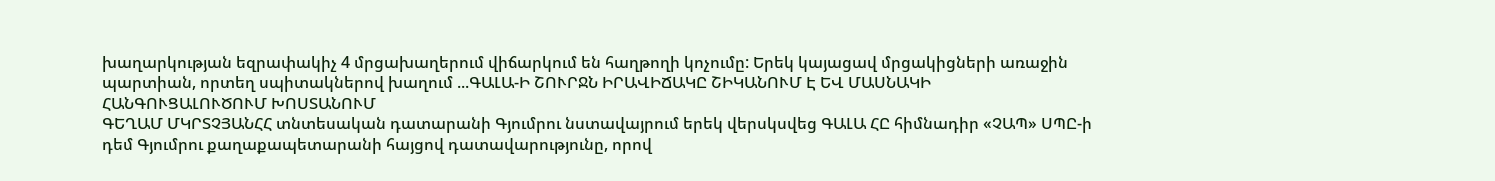խաղարկության եզրափակիչ 4 մրցախաղերում վիճարկում են հաղթողի կոչումը: Երեկ կայացավ մրցակիցների առաջին պարտիան, որտեղ սպիտակներով խաղում ...ԳԱԼԱ-Ի ՇՈՒՐՋՆ ԻՐԱՎԻՃԱԿԸ ՇԻԿԱՆՈՒՄ Է ԵՎ ՄԱՍՆԱԿԻ ՀԱՆԳՈՒՑԱԼՈՒԾՈՒՄ ԽՈՍՏԱՆՈՒՄ
ԳԵՂԱՄ ՄԿՐՏՉՅԱՆՀՀ տնտեսական դատարանի Գյումրու նստավայրում երեկ վերսկսվեց ԳԱԼԱ ՀԸ հիմնադիր «ՉԱՊ» ՍՊԸ-ի դեմ Գյումրու քաղաքապետարանի հայցով դատավարությունը, որով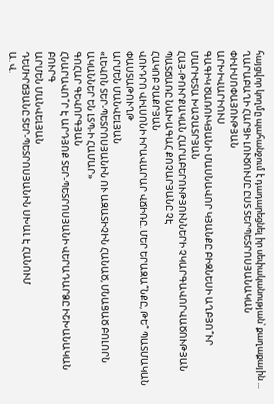հայցվոր կողմը պահանջում է դադարեցնել իր սեփականության՝ քաղաքային ...
ՂԱՐԱԲԱՂԻ ՀԱՐՑԻ ԼՈՒԾՈՒՄԸ ԸՍՏ ՏԵՐՊԵՏՐՈՍՅԱՆԱԿԱՆ ՓԻԼԻՍՈՓԱՅՈՒԹՅԱՆ
ԱՐԽԻՎԱՐԻՈՒՍ
ԳԱԳԻԿ ԾԱՌՈՒԿՅԱՆԻ ՄԱՍՆԱՎՈՐ ԿՅԱՆՔԸ ԲԻԶՆԵՍԻ ԱՂԲՅՈ՞ՒՐ
ՄԱՐԻԵՏԱ ԽԱՉԱՏՐՅԱՆ
ՀԱՅ-ԹՈՒՐՔԱԿԱՆ ՀԱՐԱԲԵՐՈՒԹՅՈՒՆՆԵՐԻ ՉԿԱՐԳԱՎՈՐՎԱԾՈՒԹՅԱՆ ՊԱՏՃԱՌԸ ՆԱԽԱԳԱՀ ՔՈՉԱՐՅԱՆԸ ՉԷ
ՀԱԿՈԲ ՉԱՔՐՅԱՆ
ՎՈՒԴՐՈ ՎԻԼՍՈՆԻ ԻՐԱՎԱՐԱՐ ՎՃԻՌԸ. ՄԵՐ ԵՐԱԶԱ՞ՆՔԸ, ԹԵ՞ ՊԱՏՄԱԿԱՆ ՓԱՍՏԱԹՈՒՂԹ
ԱՐՄԵՆ ՄԱՆՎԵԼՅԱՆ
«ԼԵՎՈՆ ՏԵՐ-ՊԵՏՐՈՍՅԱՆԻՆ ՈՒ ԱԶԱՏԻՉԻՆ ՀԱՆԱԾ, ՄՆԱՑԱԾ ԲՈԼՈՐՆ ԱԿԱՆՆԵՐ ԵՆ ԼՏՊ-Ի ՀԱՄԱՐ»
ԳՈՀԱՐ ԳԵՎՈՐԳՅԱՆ
ՀՆԱՐԱՎՈ՞Ր Է ԱՐԴՅՈՔ ՏԵՐ-ՊԵՏՐՈՍՅԱՆԻ ՎԵՐԱԴԱՐՁԸ ԻՇԽԱՆԱԿԱՆ ԲՈՒՐԳ
ԱՐՄԵՆ ՄԱՆՎԵԼՅԱՆ
ԴԵՄԻՐՃՅԱՆԸ ՏԵՐ-ՊԵՏՐՈՍՅԱՆԻՆ ՍԽԱԼ Է ՀԱՆՈՒՄ
Ա. Վ.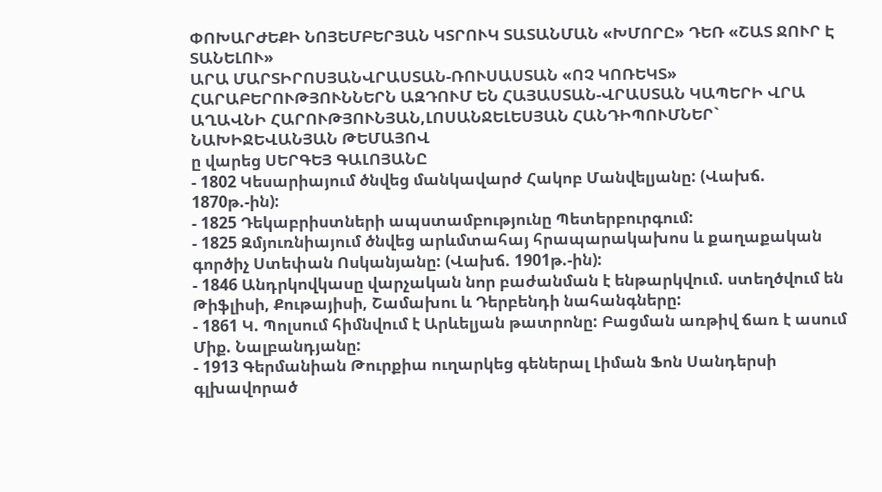ՓՈԽԱՐԺԵՔԻ ՆՈՅԵՄԲԵՐՅԱՆ ԿՏՐՈՒԿ ՏԱՏԱՆՄԱՆ «ԽՄՈՐԸ» ԴԵՌ «ՇԱՏ ՋՈՒՐ Է ՏԱՆԵԼՈՒ»
ԱՐԱ ՄԱՐՏԻՐՈՍՅԱՆՎՐԱՍՏԱՆ-ՌՈՒՍԱՍՏԱՆ «ՈՉ ԿՈՌԵԿՏ» ՀԱՐԱԲԵՐՈՒԹՅՈՒՆՆԵՐՆ ԱԶԴՈՒՄ ԵՆ ՀԱՅԱՍՏԱՆ-ՎՐԱՍՏԱՆ ԿԱՊԵՐԻ ՎՐԱ
ԱՂԱՎՆԻ ՀԱՐՈՒԹՅՈՒՆՅԱՆ,ԼՈՍԱՆՋԵԼԵՍՅԱՆ ՀԱՆԴԻՊՈՒՄՆԵՐ` ՆԱԽԻՋԵՎԱՆՅԱՆ ԹԵՄԱՅՈՎ
ը վարեց ՍԵՐԳԵՅ ԳԱԼՈՅԱՆԸ
- 1802 Կեսարիայում ծնվեց մանկավարժ Հակոբ Մանվելյանը: (Վախճ. 1870թ.-ին):
- 1825 Դեկաբրիստների ապստամբությունը Պետերբուրգում:
- 1825 Զմյուռնիայում ծնվեց արևմտահայ հրապարակախոս և քաղաքական գործիչ Ստեփան Ոսկանյանը: (Վախճ. 1901թ.-ին):
- 1846 Անդրկովկասը վարչական նոր բաժանման է ենթարկվում. ստեղծվում են Թիֆլիսի, Քութայիսի, Շամախու և Դերբենդի նահանգները:
- 1861 Կ. Պոլսում հիմնվում է Արևելյան թատրոնը: Բացման առթիվ ճառ է ասում Միք. Նալբանդյանը:
- 1913 Գերմանիան Թուրքիա ուղարկեց գեներալ Լիման Ֆոն Սանդերսի գլխավորած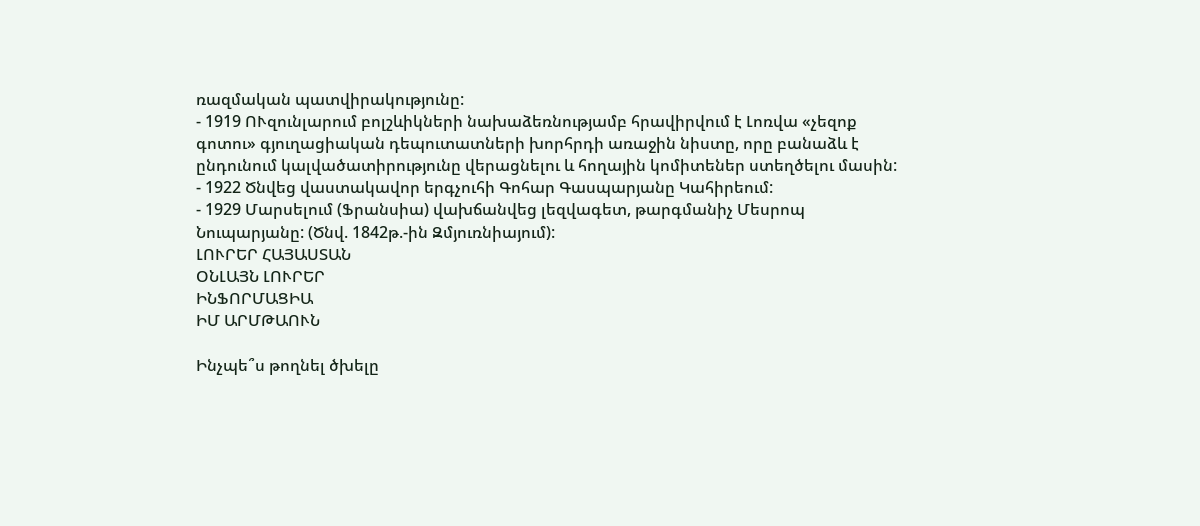ռազմական պատվիրակությունը:
- 1919 ՈՒզունլարում բոլշևիկների նախաձեռնությամբ հրավիրվում է Լոռվա «չեզոք գոտու» գյուղացիական դեպուտատների խորհրդի առաջին նիստը, որը բանաձև է ընդունում կալվածատիրությունը վերացնելու և հողային կոմիտեներ ստեղծելու մասին:
- 1922 Ծնվեց վաստակավոր երգչուհի Գոհար Գասպարյանը Կահիրեում:
- 1929 Մարսելում (Ֆրանսիա) վախճանվեց լեզվագետ, թարգմանիչ Մեսրոպ Նուպարյանը: (Ծնվ. 1842թ.-ին Զմյուռնիայում):
ԼՈՒՐԵՐ ՀԱՅԱՍՏԱՆ
ՕՆԼԱՅՆ ԼՈՒՐԵՐ
ԻՆՖՈՐՄԱՑԻԱ
ԻՄ ԱՐՄԹԱՈՒՆ

Ինչպե՞ս թողնել ծխելը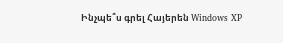Ինչպե՞ս գրել Հայերեն Windows XP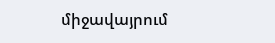միջավայրում